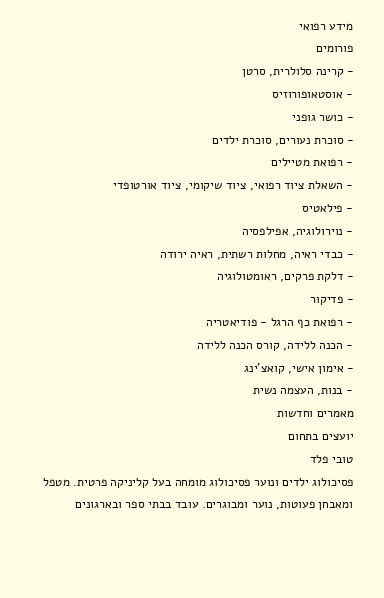מידע רפואי
פורומים
- קרינה סלולרית, סרטן
- אוסטאופורוזיס
- כושר גופני
- סוכרת נעורים, סוכרת ילדים
- רפואת מטיילים
- השאלת ציוד רפואי, ציוד שיקומי, ציוד אורטופדי
- פילאטיס
- נוירולוגיה, אפילפסיה
- כבדי ראיה, מחלות רשתית, ראיה ירודה
- דלקת פרקים, ראומטולוגיה
- פדיקור
- רפואת כף הרגל - פודיאטריה
- הכנה ללידה, קורס הכנה ללידה
- אימון אישי, קואצ'ינג
- בנות, העצמה נשית
מאמרים וחדשות
יועצים בתחום
טובי פלד
פסיכולוג ילדים ונוער פסיכולוג מומחה בעל קליניקה פרטית. מטפל ומאבחן פעוטות, נוער ומבוגרים. עובד בבתי ספר ובארגונים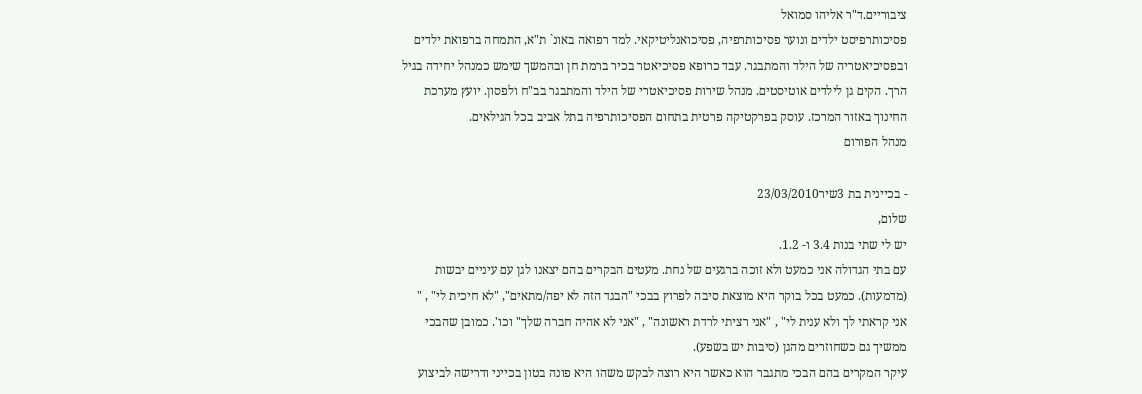ציבוריים.ד"ר אליהו סמואל
פסיכותרפיסט ילדים ונוער פסיכותרפיה, פסיכואנליטיקאי. למד רפואה באונ` ת"א, התמחה ברפואת ילדים ובפסיכיאטריה של הילד והמתבגר. עבד כרופא פסיכיאטר בכיר ברמת חן ובהמשך שימש כמנהל יחידה בגיל הרך. הקים גן לילדים אוטיסטים. מנהל שירות פסיכיאטרי של הילד והמתבגר בב"ח ולפסון. יועץ מערכת החינוך באזור המרכז. עוסק בפרקטיקה פרטית בתחום הפסיכותרפיה בתל אביב בכל הגילאים.
מנהל הפורום

- בכיינית בת 3שיר23/03/2010
שלום,
יש לי שתי בנות 3.4 ו- 1.2.
עם בתי הגדולה אני כמעט ולא זוכה ברגעים של נחת. מעטים הבקרים בהם יצאנו לגן עם עיניים יבשות (מדמעות). כמעט בכל בוקר היא מוצאת סיבה לפרוץ בבכי "הבגד הזה לא יפה/מתאים", "לא חיכית לי" , " אני קראתי לך ולא ענית לי" , "אני רציתי לרדת ראשונה" , "אני לא אהיה חברה שלך" וכו'. כמובן שהבכי ממשיך גם כשחוזרים מהגן (סיבות יש בשפע).
עיקר המקרים בהם הבכי מתגבר הוא כאשר היא רוצה לבקש משהו היא פונה בטון בכייני ודרישה לביצוע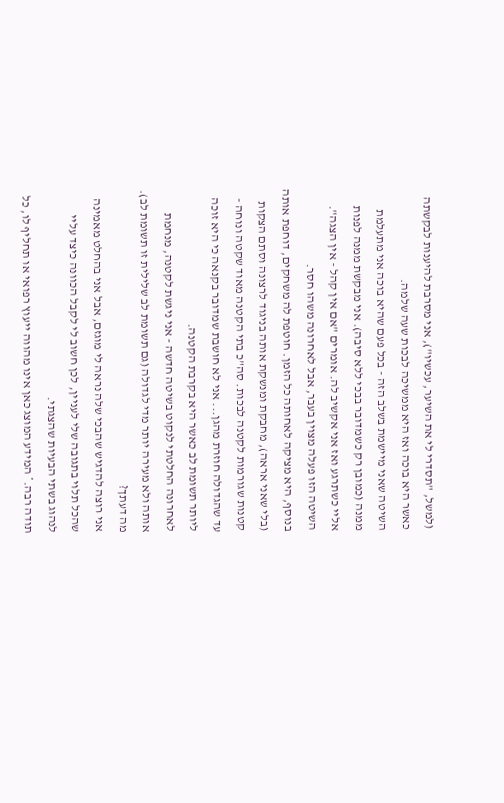(למשל, "תסדרי לי את השיער, עכשיו"), אני מסרבת להיענות לבקשתה כאשר היא בוכה ואז היא ממשיכה לבכות שעה שלמה.
השיטה שאני מיישמת בשלב הזה - בכל פעם שהיא בוכה אני מתעלמת ממנה (כמובן רק כשמדובר בבכי ללא סיבה). אני מבקשת ממנה לפנות אליי כשתרגע ואז אני אקשיב לה. אומרים "אם אין קהל - אין הצגה". השיטה הזו פעלה מצוין בעבר, אבל לאחרונה משהו חסר.
בנוסף, היא מציקה לאחותה כל הזמן. חוטפת לה משחקים, דוחפת אותה (בלי שאני אראה), מחבקת ומנשקת אותה בניגוד לרצונה וסתם הצקות קטנות שגורמות לקטנה לבכות. סה"כ בתי הקטנה מאוד שקטה ונוחה - עד שהגדולה חוזרת מהגן... אני לא חושבת שמדובר בקנאה כי היא זוכה ליותר תשומת לב כאשר היא בקרבת הקטנה.
לאחרונה החלטתי לנקוט בשיטה חדשה - אני ניגשת לקטנה, מנחמת אותה ולא מעירה יותר מדי לגדולה (גם תשומת לב שלילית זו תשומת לב). מה דעתך?
אני רוצה להדגיש שהבכי שלה נראה לי מוגזם, אבל אני בהחלט מאמינה שהכל תלוי בתגובה שלי לעניין, לכן חשוב לי לקבל הכוונה כיצד עליי לנהוג בשתי הבעיות שהצגתי.
תודה רבה.* המידע המוצג כאן אינו מהווה ייעוץ רפואי או תחליף לו, כל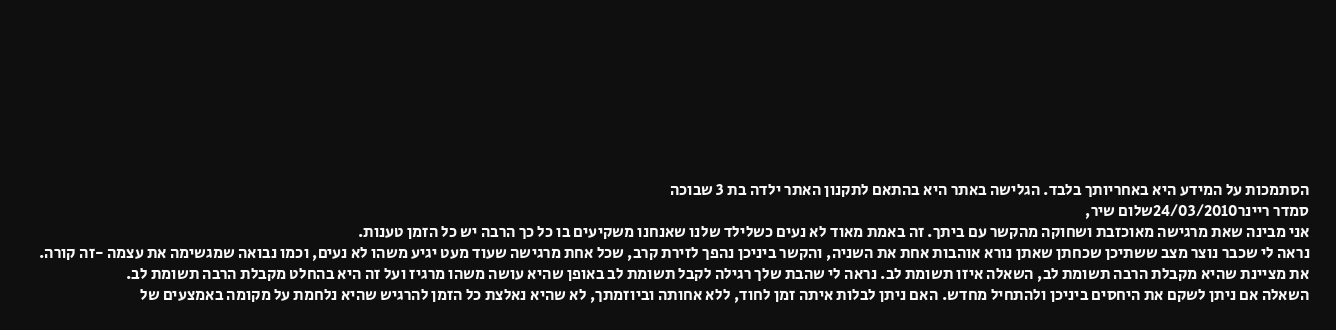הסתמכות על המידע היא באחריותך בלבד. הגלישה באתר היא בהתאם לתקנון האתר ילדה בת 3 שבוכה
סמדר ריינר24/03/2010שלום שיר,
אני מבינה שאת מרגישה מאוכזבת ושחוקה מהקשר עם ביתך. זה באמת מאוד לא נעים כשלילד שלנו שאנחנו משקיעים בו כל כך הרבה יש כל הזמן טענות.
נראה לי שכבר נוצר מצב ששתיכן שכחתן שאתן נורא אוהבות אחת את השניה, והקשר ביניכן נהפך לזירת קרב, שכל אחת מרגישה שעוד מעט יגיע משהו לא נעים, וכמו נבואה שמגשימה את עצמה -זה קורה.
את מציינת שהיא מקבלת הרבה תשומת לב, השאלה איזו תשומת לב. נראה לי שהבת שלך רגילה לקבל תשומת לב באופן שהיא עושה משהו מרגיז ועל זה היא בהחלט מקבלת הרבה תשומת לב.
השאלה אם ניתן לשקם את היחסים ביניכן ולהתחיל מחדש. האם ניתן לבלות איתה זמן לחוד, ללא אחותה וביוזמתך, לא שהיא נאלצת כל הזמן להרגיש שהיא נלחמת על מקומה באמצעים של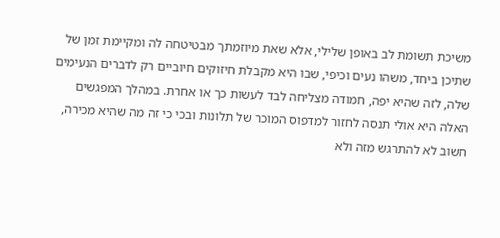משיכת תשומת לב באופן שלילי, אלא שאת מיוזמתך מבטיטחה לה ומקיימת זמן של שתיכן ביחד, משהו נעים וכיפי, שבו היא מקבלת חיזוקים חיוביים רק לדברים הנעימים שלה, לזה שהיא יפה, חמודה מצליחה לבד לעשות כך או אחרת. במהלך המפגשים האלה היא אולי תנסה לחזור למדפוס המוכר של תלונות ובכי כי זה מה שהיא מכירה, חשוב לא להתרגש מזה ולא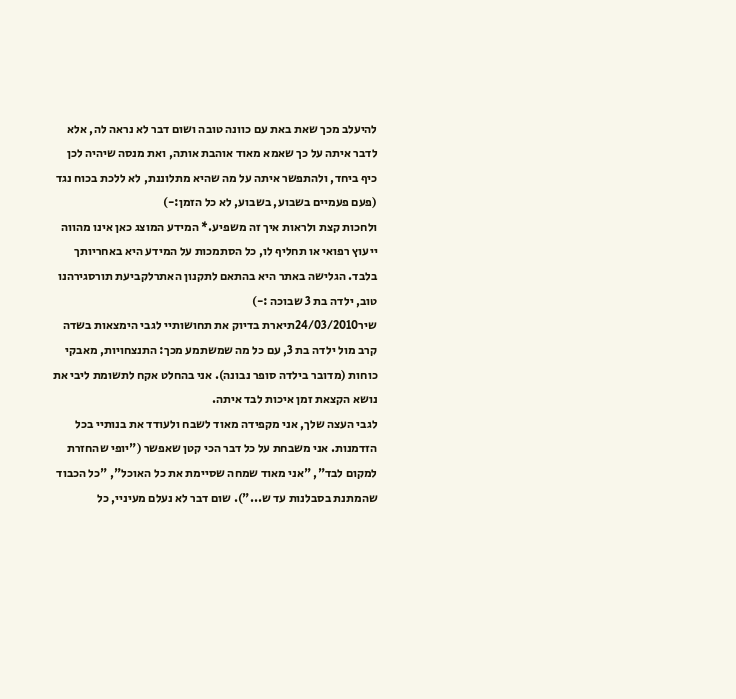להיעלב מכך שאת באת עם כוונה טובה ושום דבר לא נראה לה, אלא לדבר איתה על כך שאמא מאוד אוהבת אותה, ואת מנסה שיהיה לכן כיף ביחד, ולהתפשר איתה על מה שהיא מתלוננת, לא ללכת בכוח נגד (פעם פעמיים בשבוע, בשבוע, לא כל הזמן:-)
ולחכות קצת ולראות איך זה משפיע.* המידע המוצג כאן אינו מהווה ייעוץ רפואי או תחליף לו, כל הסתמכות על המידע היא באחריותך בלבד. הגלישה באתר היא בהתאם לתקנון האתרלקביעת תורסגירהנו טוב, ילדה בת 3 שבוכה :-)
שיר24/03/2010תיארת בדיוק את תחושותיי לגבי הימצאות בשדה קרב מול ילדה בת 3, עם כל מה שמשתמע מכך: התנצחויות, מאבקי כוחות (מדובר בילדה סופר נבונה). אני בהחלט אקח לתשומת ליבי את נושא הקצאת זמן איכות לבד איתה.
לגבי העצה שלך, אני מקפידה מאוד לשבח ולעודד את בנותיי בכל הזדמנות. אני משבחת על כל דבר הכי קטן שאפשר ("יופי שהחזרת למקום לבד", "אני מאוד שמחה שסיימת את כל האוכל", "כל הכבוד שהמתנת בסבלנות עד ש..."). שום דבר לא נעלם מעיניי, כל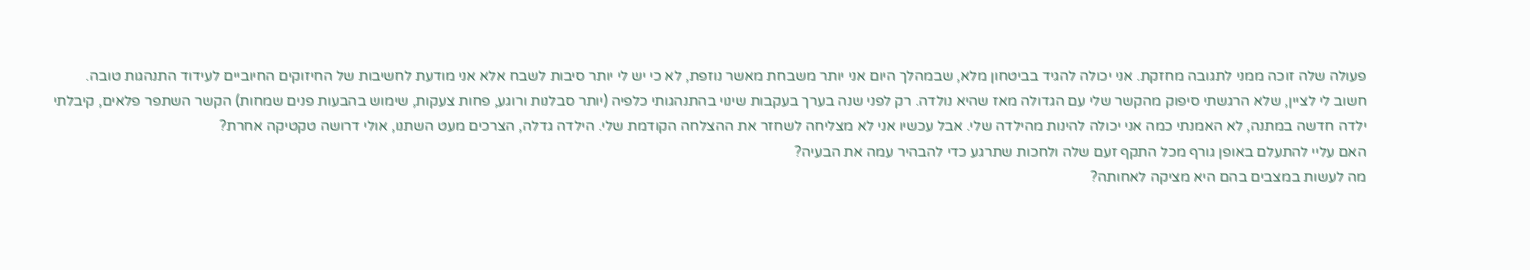פעולה שלה זוכה ממני לתגובה מחזקת. אני יכולה להגיד בביטחון מלא, שבמהלך היום אני יותר משבחת מאשר נוזפת, לא כי יש לי יותר סיבות לשבח אלא אני מודעת לחשיבות של החיזוקים החיוביים לעידוד התנהגות טובה.
חשוב לי לציין, שלא הרגשתי סיפוק מהקשר שלי עם הגדולה מאז שהיא נולדה. רק לפני שנה בערך בעקבות שינוי בהתנהגותי כלפיה (יותר סבלנות ורוגע, פחות צעקות, שימוש בהבעות פנים שמחות) הקשר השתפר פלאים, קיבלתי ילדה חדשה במתנה, לא האמנתי כמה אני יכולה להינות מהילדה שלי. אבל עכשיו אני לא מצליחה לשחזר את ההצלחה הקודמת שלי. הילדה גדלה, הצרכים מעט השתנו, אולי דרושה טקטיקה אחרת?
האם עליי להתעלם באופן גורף מכל התקף זעם שלה ולחכות שתרגע כדי להבהיר עמה את הבעיה?
מה לעשות במצבים בהם היא מציקה לאחותה?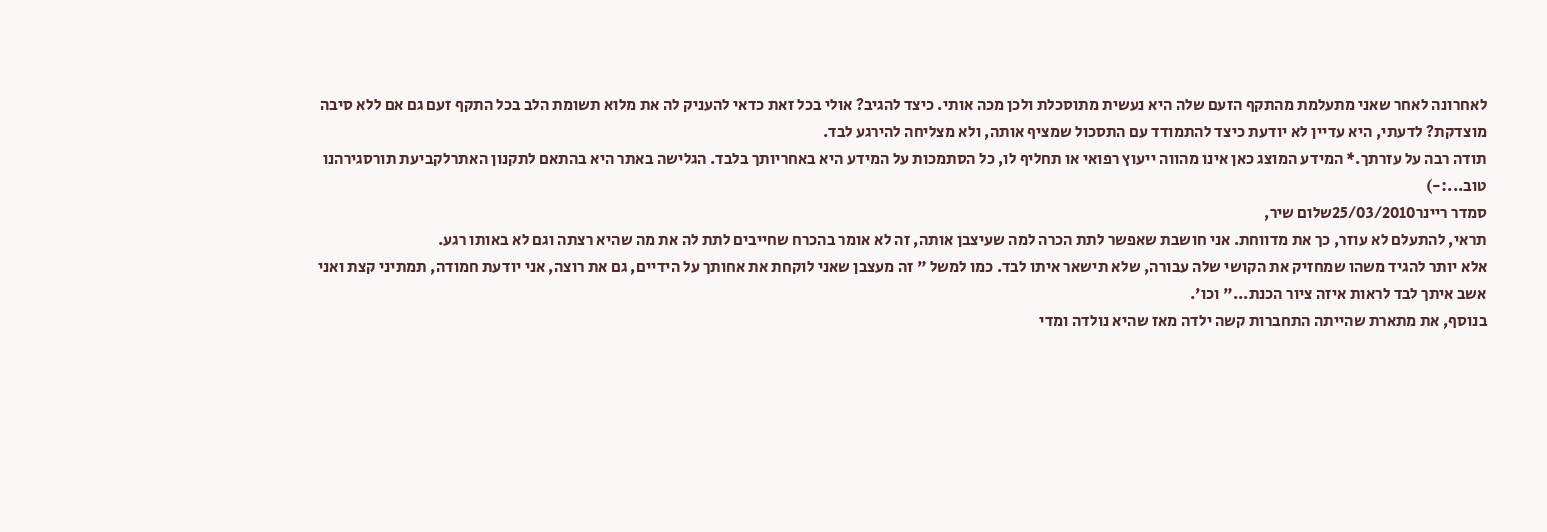לאחרונה לאחר שאני מתעלמת מהתקף הזעם שלה היא נעשית מתוסכלת ולכן מכה אותי. כיצד להגיב? אולי בכל זאת כדאי להעניק לה את מלוא תשומת הלב בכל התקף זעם גם אם ללא סיבה מוצדקת? לדעתי, היא עדיין לא יודעת כיצד להתמודד עם התסכול שמציף אותה, ולא מצליחה להירגע לבד.
תודה רבה על עזרתך.* המידע המוצג כאן אינו מהווה ייעוץ רפואי או תחליף לו, כל הסתמכות על המידע היא באחריותך בלבד. הגלישה באתר היא בהתאם לתקנון האתרלקביעת תורסגירהנו טוב...:-)
סמדר ריינר25/03/2010שלום שיר,
תראי, להתעלם לא עוזר, כך את מדווחת. אני חושבת שאפשר לתת הכרה למה שעיצבן אותה, זה לא אומר בהכרח שחייבים לתת לה את מה שהיא רצתה וגם לא באותו רגע.
אלא יותר להגיד משהו שמחזיק את הקושי שלה עבורה, שלא תישאר איתו לבד. כמו למשל " זה מעצבן שאני לוקחת את אחותך על הידיים, גם את רוצה, אני יודעת חמודה, תמתיני קצת ואני אשב איתך לבד לראות איזה ציור הכנת..." וכו'.
בנוסף, את מתארת שהייתה התחברות קשה ילדה מאז שהיא נולדה ומדי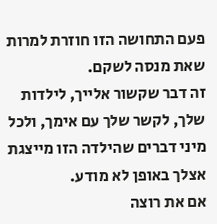פעם התחושה הזו חוזרת למרות שאת מנסה לשקם.
זה דבר שקשור אלייך, לילדות שלך, לקשר שלך עם אימך, ולכל מיני דברים שהילדה הזו מייצגת אצלך באופן לא מודע.
אם את רוצה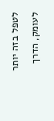לטפל בזה יותר לעומק, הדרך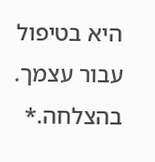היא בטיפול עבור עצמך.
בהצלחה.*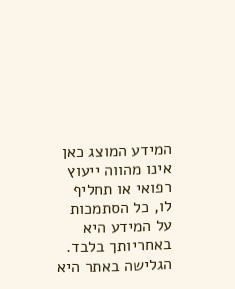המידע המוצג כאן אינו מהווה ייעוץ רפואי או תחליף לו, כל הסתמכות על המידע היא באחריותך בלבד. הגלישה באתר היא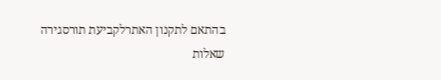בהתאם לתקנון האתרלקביעת תורסגירה
שאלות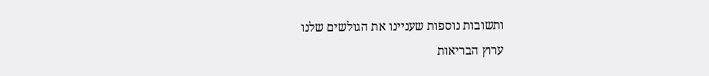ותשובות נוספות שעניינו את הגולשים שלנו
ערוץ הבריאות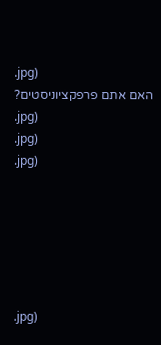.jpg)
האם אתם פרפקציוניסטים?
.jpg)
.jpg)
.jpg)






.jpg)